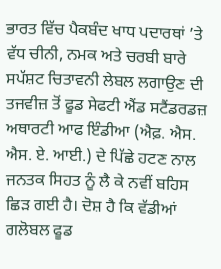ਭਾਰਤ ਵਿੱਚ ਪੈਕਬੰਦ ਖਾਧ ਪਦਾਰਥਾਂ ’ਤੇ ਵੱਧ ਚੀਨੀ, ਨਮਕ ਅਤੇ ਚਰਬੀ ਬਾਰੇ ਸਪੱਸ਼ਟ ਚਿਤਾਵਨੀ ਲੇਬਲ ਲਗਾਉਣ ਦੀ ਤਜਵੀਜ਼ ਤੋਂ ਫੂਡ ਸੇਫਟੀ ਐਂਡ ਸਟੈਂਡਰਡਜ਼ ਅਥਾਰਟੀ ਆਫ ਇੰਡੀਆ (ਐਫ਼. ਐਸ. ਐਸ. ਏ. ਆਈ.) ਦੇ ਪਿੱਛੇ ਹਟਣ ਨਾਲ ਜਨਤਕ ਸਿਹਤ ਨੂੰ ਲੈ ਕੇ ਨਵੀਂ ਬਹਿਸ ਛਿੜ ਗਈ ਹੈ। ਦੋਸ਼ ਹੈ ਕਿ ਵੱਡੀਆਂ ਗਲੋਬਲ ਫੂਡ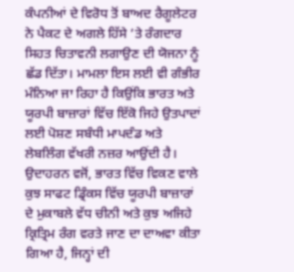ਕੰਪਨੀਆਂ ਦੇ ਵਿਰੋਧ ਤੋਂ ਬਾਅਦ ਰੈਗੂਲੇਟਰ ਨੇ ਪੈਕਟ ਦੇ ਅਗਲੇ ਹਿੱਸੇ ’ਤੇ ਰੰਗਦਾਰ ਸਿਹਤ ਚਿਤਾਵਨੀ ਲਗਾਉਣ ਦੀ ਯੋਜਨਾ ਨੂੰ ਛੱਡ ਦਿੱਤਾ। ਮਾਮਲਾ ਇਸ ਲਈ ਵੀ ਗੰਭੀਰ ਮੰਨਿਆ ਜਾ ਰਿਹਾ ਹੈ ਕਿਉਂਕਿ ਭਾਰਤ ਅਤੇ ਯੂਰਪੀ ਬਾਜ਼ਾਰਾਂ ਵਿੱਚ ਇੱਕੋ ਜਿਹੇ ਉਤਪਾਦਾਂ ਲਈ ਪੋਸ਼ਣ ਸਬੰਧੀ ਮਾਪਦੰਡ ਅਤੇ ਲੇਬਲਿੰਗ ਵੱਖਰੀ ਨਜ਼ਰ ਆਉਂਦੀ ਹੈ। ਉਦਾਹਰਨ ਵਜੋਂ, ਭਾਰਤ ਵਿੱਚ ਵਿਕਣ ਵਾਲੇ ਕੁਝ ਸਾਫਟ ਡ੍ਰਿੰਕਸ ਵਿੱਚ ਯੂਰਪੀ ਬਾਜ਼ਾਰਾਂ ਦੇ ਮੁਕਾਬਲੇ ਵੱਧ ਚੀਨੀ ਅਤੇ ਕੁਝ ਅਜਿਹੇ ਕ੍ਰਿਤ੍ਰਿਮ ਰੰਗ ਵਰਤੇ ਜਾਣ ਦਾ ਦਾਅਵਾ ਕੀਤਾ ਗਿਆ ਹੈ, ਜਿਨ੍ਹਾਂ ਦੀ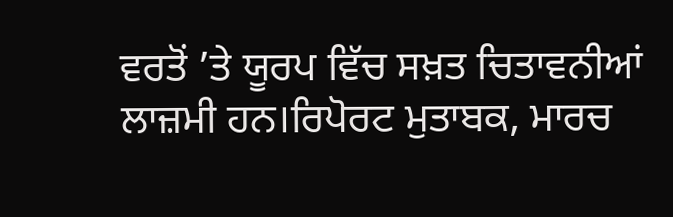ਵਰਤੋਂ ’ਤੇ ਯੂਰਪ ਵਿੱਚ ਸਖ਼ਤ ਚਿਤਾਵਨੀਆਂ ਲਾਜ਼ਮੀ ਹਨ।ਰਿਪੋਰਟ ਮੁਤਾਬਕ, ਮਾਰਚ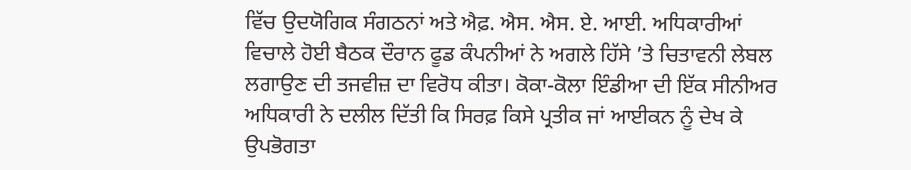ਵਿੱਚ ਉਦਯੋਗਿਕ ਸੰਗਠਨਾਂ ਅਤੇ ਐਫ਼. ਐਸ. ਐਸ. ਏ. ਆਈ. ਅਧਿਕਾਰੀਆਂ ਵਿਚਾਲੇ ਹੋਈ ਬੈਠਕ ਦੌਰਾਨ ਫੂਡ ਕੰਪਨੀਆਂ ਨੇ ਅਗਲੇ ਹਿੱਸੇ ’ਤੇ ਚਿਤਾਵਨੀ ਲੇਬਲ ਲਗਾਉਣ ਦੀ ਤਜਵੀਜ਼ ਦਾ ਵਿਰੋਧ ਕੀਤਾ। ਕੋਕਾ-ਕੋਲਾ ਇੰਡੀਆ ਦੀ ਇੱਕ ਸੀਨੀਅਰ ਅਧਿਕਾਰੀ ਨੇ ਦਲੀਲ ਦਿੱਤੀ ਕਿ ਸਿਰਫ਼ ਕਿਸੇ ਪ੍ਰਤੀਕ ਜਾਂ ਆਈਕਨ ਨੂੰ ਦੇਖ ਕੇ ਉਪਭੋਗਤਾ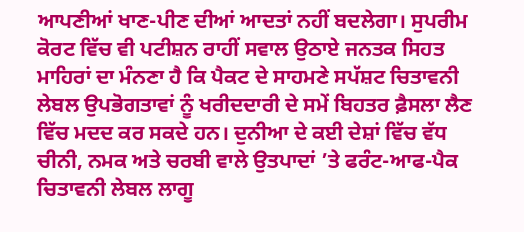ਆਪਣੀਆਂ ਖਾਣ-ਪੀਣ ਦੀਆਂ ਆਦਤਾਂ ਨਹੀਂ ਬਦਲੇਗਾ। ਸੁਪਰੀਮ ਕੋਰਟ ਵਿੱਚ ਵੀ ਪਟੀਸ਼ਨ ਰਾਹੀਂ ਸਵਾਲ ਉਠਾਏ ਜਨਤਕ ਸਿਹਤ ਮਾਹਿਰਾਂ ਦਾ ਮੰਨਣਾ ਹੈ ਕਿ ਪੈਕਟ ਦੇ ਸਾਹਮਣੇ ਸਪੱਸ਼ਟ ਚਿਤਾਵਨੀ ਲੇਬਲ ਉਪਭੋਗਤਾਵਾਂ ਨੂੰ ਖਰੀਦਦਾਰੀ ਦੇ ਸਮੇਂ ਬਿਹਤਰ ਫ਼ੈਸਲਾ ਲੈਣ ਵਿੱਚ ਮਦਦ ਕਰ ਸਕਦੇ ਹਨ। ਦੁਨੀਆ ਦੇ ਕਈ ਦੇਸ਼ਾਂ ਵਿੱਚ ਵੱਧ ਚੀਨੀ, ਨਮਕ ਅਤੇ ਚਰਬੀ ਵਾਲੇ ਉਤਪਾਦਾਂ ’ਤੇ ਫਰੰਟ-ਆਫ-ਪੈਕ ਚਿਤਾਵਨੀ ਲੇਬਲ ਲਾਗੂ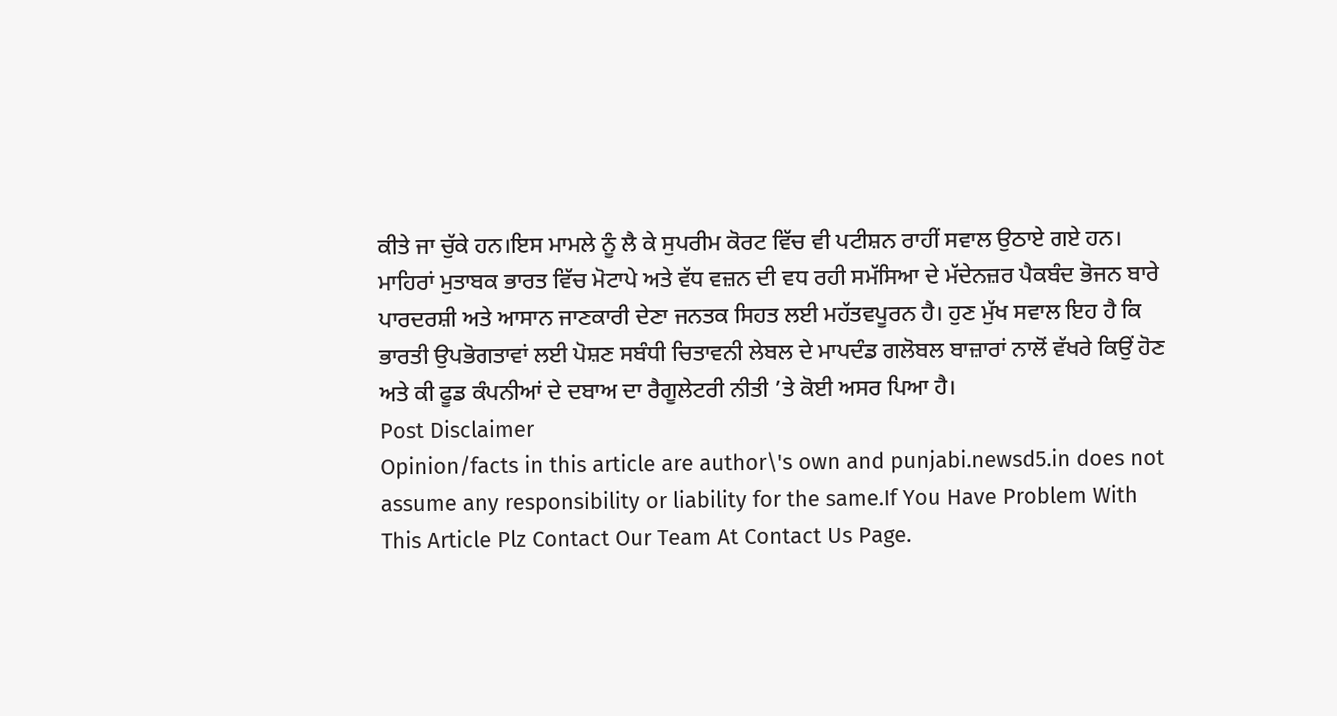ਕੀਤੇ ਜਾ ਚੁੱਕੇ ਹਨ।ਇਸ ਮਾਮਲੇ ਨੂੰ ਲੈ ਕੇ ਸੁਪਰੀਮ ਕੋਰਟ ਵਿੱਚ ਵੀ ਪਟੀਸ਼ਨ ਰਾਹੀਂ ਸਵਾਲ ਉਠਾਏ ਗਏ ਹਨ। ਮਾਹਿਰਾਂ ਮੁਤਾਬਕ ਭਾਰਤ ਵਿੱਚ ਮੋਟਾਪੇ ਅਤੇ ਵੱਧ ਵਜ਼ਨ ਦੀ ਵਧ ਰਹੀ ਸਮੱਸਿਆ ਦੇ ਮੱਦੇਨਜ਼ਰ ਪੈਕਬੰਦ ਭੋਜਨ ਬਾਰੇ ਪਾਰਦਰਸ਼ੀ ਅਤੇ ਆਸਾਨ ਜਾਣਕਾਰੀ ਦੇਣਾ ਜਨਤਕ ਸਿਹਤ ਲਈ ਮਹੱਤਵਪੂਰਨ ਹੈ। ਹੁਣ ਮੁੱਖ ਸਵਾਲ ਇਹ ਹੈ ਕਿ ਭਾਰਤੀ ਉਪਭੋਗਤਾਵਾਂ ਲਈ ਪੋਸ਼ਣ ਸਬੰਧੀ ਚਿਤਾਵਨੀ ਲੇਬਲ ਦੇ ਮਾਪਦੰਡ ਗਲੋਬਲ ਬਾਜ਼ਾਰਾਂ ਨਾਲੋਂ ਵੱਖਰੇ ਕਿਉਂ ਹੋਣ ਅਤੇ ਕੀ ਫੂਡ ਕੰਪਨੀਆਂ ਦੇ ਦਬਾਅ ਦਾ ਰੈਗੂਲੇਟਰੀ ਨੀਤੀ ’ਤੇ ਕੋਈ ਅਸਰ ਪਿਆ ਹੈ।
Post Disclaimer
Opinion/facts in this article are author\'s own and punjabi.newsd5.in does not assume any responsibility or liability for the same.If You Have Problem With This Article Plz Contact Our Team At Contact Us Page.